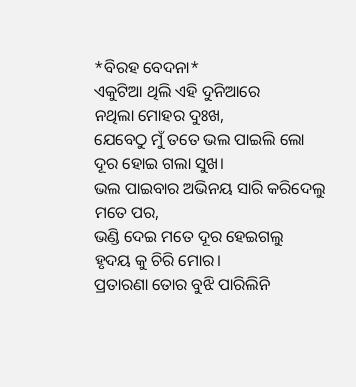*ବିରହ ବେଦନା*
ଏକୁଟିଆ ଥିଲି ଏହି ଦୁନିଆରେ
ନଥିଲା ମୋହର ଦୁଃଖ,
ଯେବେଠୁ ମୁଁ ତତେ ଭଲ ପାଇଲି ଲୋ
ଦୂର ହୋଇ ଗଲା ସୁଖ।
ଭଲ ପାଇବାର ଅଭିନୟ ସାରି କରିଦେଲୁ ମତେ ପର,
ଭଣ୍ଡି ଦେଇ ମତେ ଦୂର ହେଇଗଲୁ
ହୃଦୟ କୁ ଚିରି ମୋର।
ପ୍ରତାରଣା ତୋର ବୁଝି ପାରିଲିନି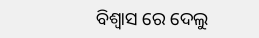ବିଶ୍ବାସ ରେ ଦେଲୁ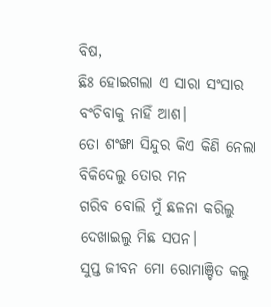ବିଷ,
ଛିଃ ହୋଇଗଲା ଏ ସାରା ସଂସାର
ବଂଚିବାକୁ ନାହିଁ ଆଶ।
ତୋ ଶଂଙ୍ଖା ସିନ୍ଦୁର କିଏ କିଣି ନେଲା
ବିକିଦେଲୁ ତୋର ମନ
ଗରିବ ବୋଲି ମୁଁ ଛଳନା କରିଲୁ
ଦେଖାଇଲୁ ମିଛ ସପନ।
ସୁପ୍ତ ଜୀବନ ମୋ ରୋମାଞ୍ଚିତ କଲୁ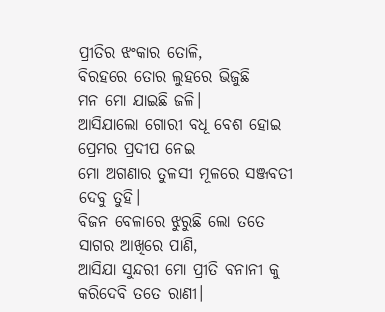ପ୍ରୀତିର ଝଂକାର ତୋଳି,
ବିରହରେ ତୋର ଲୁହରେ ଭିଜୁଛି
ମନ ମୋ ଯାଇଛି ଜଳି।
ଆସିଯାଲୋ ଗୋରୀ ବଧୂ ବେଶ ହୋଇ ପ୍ରେମର ପ୍ରଦୀପ ନେଇ
ମୋ ଅଗଣାର ତୁଳସୀ ମୂଳରେ ସଞ୍ଜବତୀ ଦେବୁ ତୁହି।
ବିଜନ ବେଳାରେ ଝୁରୁଛି ଲୋ ତତେ
ସାଗର ଆଖିରେ ପାଣି,
ଆସିଯା ସୁନ୍ଦରୀ ମୋ ପ୍ରୀତି ବନାନୀ କୁ
କରିଦେବି ତତେ ରାଣୀ।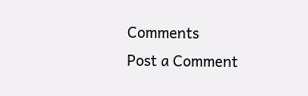Comments
Post a Comment